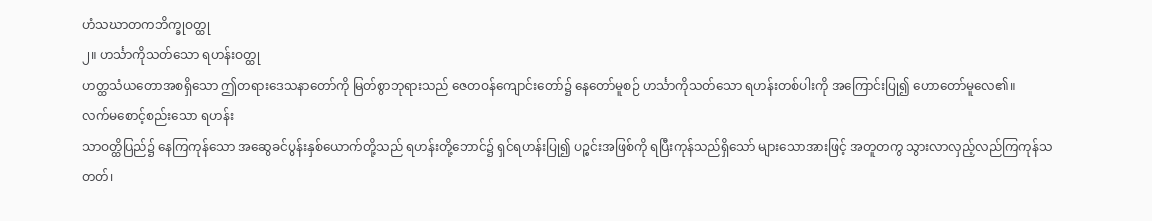ဟံသဃာတကဘိက္ခုဝတ္ထု
၂။ ဟင်္သာကိုသတ်သော ရဟန်းဝတ္ထု
ဟတ္ထသံယတောအစရှိသော ဤတရားဒေသနာတော်ကို မြတ်စွာဘုရားသည် ဇေတဝန်ကျောင်းတော်၌ နေတော်မူစဉ် ဟင်္သာကိုသတ်သော ရဟန်းတစ်ပါးကို အကြောင်းပြု၍ ဟောတော်မူလေ၏။
လက်မစောင့်စည်းသော ရဟန်း
သာဝတ္ထိပြည်၌ နေကြကုန်သော အဆွေခင်ပွန်းနှစ်ယောက်တို့သည် ရဟန်းတို့ဘောင်၌ ရှင်ရဟန်းပြု၍ ပဉ္စင်းအဖြစ်ကို ရပြီးကုန်သည်ရှိသော် များသောအားဖြင့် အတူတကွ သွားလာလှည့်လည်ကြကုန်သတတ်၊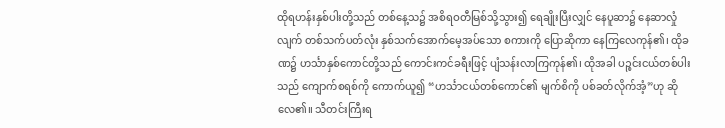ထိုရဟန်းနှစ်ပါးတို့သည် တစ်နေ့သ၌ အစိရဝတီမြစ်သို့သွား၍ ရေချိုးပြီးလျှင် နေပူဆာ၌ နေဆာလှုံလျက် တစ်သက်ပတ်လုံး နှစ်သက်အောက်မေ့အပ်သော စကားကို ပြောဆိုကာ နေကြလေကုန်၏၊ ထိုခဏ၌ ဟင်္သာနှစ်ကောင်တို့သည် ကောင်းကင်ခရီးဖြင့် ပျံသန်းလာကြကုန်၏၊ ထိုအခါ ပဉ္စင်းငယ်တစ်ပါးသည် ကျောက်စရစ်ကို ကောက်ယူ၍ “ဟင်္သာငယ်တစ်ကောင်၏ မျက်စိကို ပစ်ခတ်လိုက်အံ့”ဟု ဆိုလေ၏။ သီတင်းကြီးရ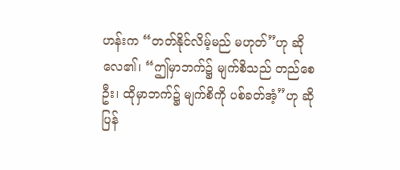ဟန်းက “တတ်နိုင်လိမ့်မည် မဟုတ်”ဟု ဆိုလေ၏၊ “ဤမှာဘက်၌ မျက်စိသည် တည်စေဦး၊ ထိုမှာဘက်၌ မျက်စိကို ပစ်ခတ်အံ့”ဟု ဆိုပြန်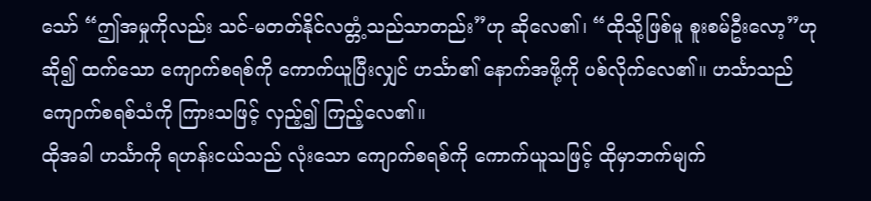သော် “ဤအမှုကိုလည်း သင်-မတတ်နိုင်လတ္တံ့သည်သာတည်း”ဟု ဆိုလေ၏၊ “ထိုသို့ဖြစ်မူ စူးစမ်ဦးလော့”ဟု ဆို၍ ထက်သော ကျောက်စရစ်ကို ကောက်ယူပြီးလျှင် ဟင်္သာ၏ နောက်အဖို့ကို ပစ်လိုက်လေ၏။ ဟင်္သာသည် ကျောက်စရစ်သံကို ကြားသဖြင့် လှည့်၍ ကြည့်လေ၏။
ထိုအခါ ဟင်္သာကို ရဟန်းငယ်သည် လုံးသော ကျောက်စရစ်ကို ကောက်ယူသဖြင့် ထိုမှာဘက်မျက်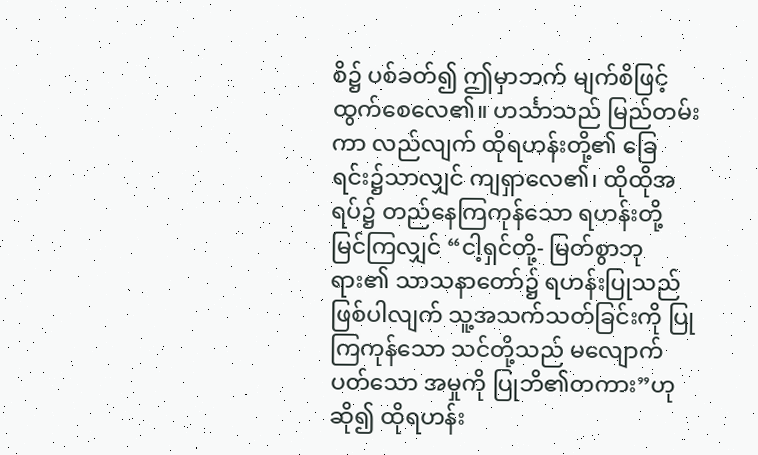စိ၌ ပစ်ခတ်၍ ဤမှာဘက် မျက်စိဖြင့် ထွက်စေလေ၏။ ဟင်္သာသည် မြည်တမ်းကာ လည်လျက် ထိုရဟန်းတို့၏ ခြေရင်း၌သာလျှင် ကျရှာလေ၏၊ ထိုထိုအရပ်၌ တည်နေကြကုန်သော ရဟန်းတို့ မြင်ကြလျှင် “ငါ့ရှင်တို့- မြတ်စွာဘုရား၏ သာသနာတော်၌ ရဟန်းပြုသည်ဖြစ်ပါလျက် သူ့အသက်သတ်ခြင်းကို ပြုကြကုန်သော သင်တို့သည် မလျောက်ပတ်သော အမှုကို ပြုဘိ၏တကား”ဟု ဆို၍ ထိုရဟန်း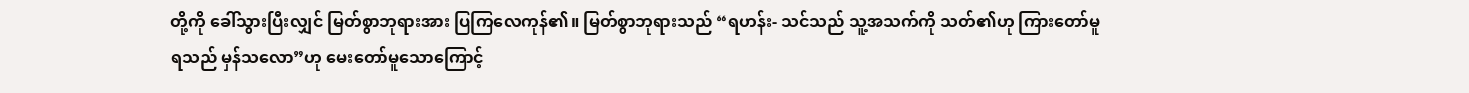တို့ကို ခေါ်သွားပြီးလျှင် မြတ်စွာဘုရားအား ပြကြလေကုန်၏။ မြတ်စွာဘုရားသည် “ရဟန်း- သင်သည် သူ့အသက်ကို သတ်၏ဟု ကြားတော်မူရသည် မှန်သလော”ဟု မေးတော်မူသောကြောင့်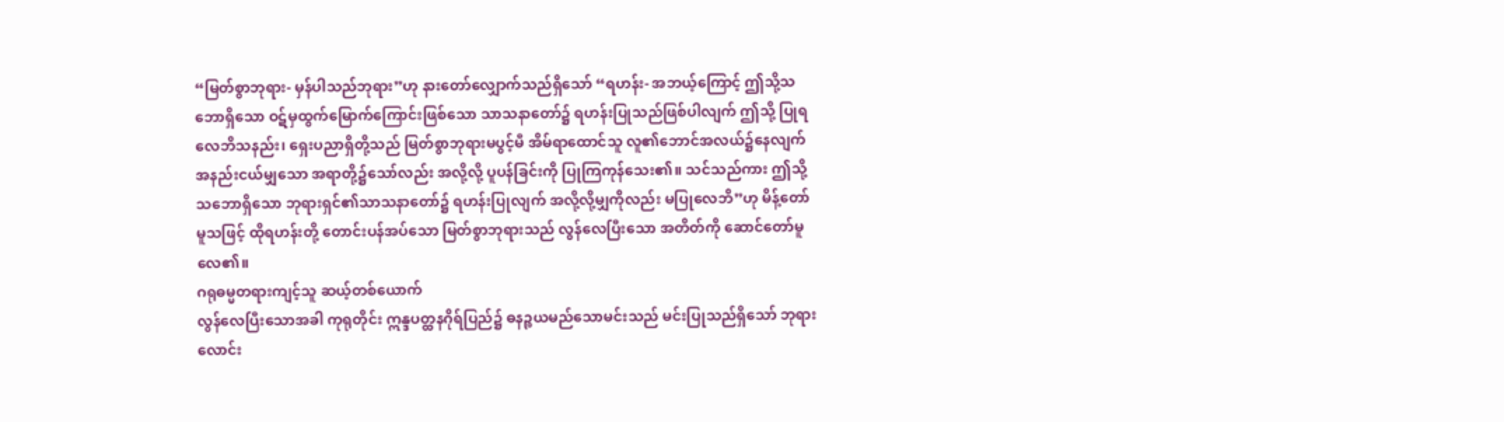“မြတ်စွာဘုရား- မှန်ပါသည်ဘုရား”ဟု နားတော်လျှောက်သည်ရှိသော် “ရဟန်း- အဘယ့်ကြောင့် ဤသို့သဘောရှိသော ဝဋ်မှထွက်မြောက်ကြောင်းဖြစ်သော သာသနာတော်၌ ရဟန်းပြုသည်ဖြစ်ပါလျက် ဤသို့ ပြုရလေဘိသနည်း၊ ရှေးပညာရှိတို့သည် မြတ်စွာဘုရားမပွင့်မီ အိမ်ရာထောင်သူ လူ၏ဘောင်အလယ်၌နေလျက် အနည်းငယ်မျှသော အရာတို့၌သော်လည်း အလို့လို့ ပူပန်ခြင်းကို ပြုကြကုန်သေး၏။ သင်သည်ကား ဤသို့သဘောရှိသော ဘုရားရှင်၏သာသနာတော်၌ ရဟန်းပြုလျက် အလို့လို့မျှကိုလည်း မပြုလေဘိ”ဟု မိန့်တော်မူသဖြင့် ထိုရဟန်းတို့ တောင်းပန်အပ်သော မြတ်စွာဘုရားသည် လွန်လေပြီးသော အတိတ်ကို ဆောင်တော်မူလေ၏။
ဂရုဓမ္မတရားကျင့်သူ ဆယ့်တစ်ယောက်
လွန်လေပြီးသောအခါ ကုရုတိုင်း ဣန္ဒပတ္ထနဂိုရ်ပြည်၌ ဓနဉ္စယမည်သောမင်းသည် မင်းပြုသည်ရှိသော် ဘုရားလောင်း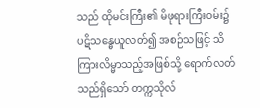သည် ထိုမင်းကြီး၏ မိဖုရားကြီးဝမ်း၌ ပဋိသန္ဓေယူလတ်၍ အစဉ်သဖြင့် သိကြားလိမ္မာသည့်အဖြစ်သို့ ရောက်လတ်သည်ရှိသော် တက္ကသိုလ်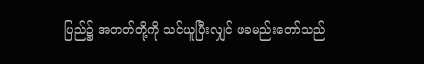ပြည်၌ အတတ်တို့ကို သင်ယူပြီးလျှင် ဖခမည်းတော်သည်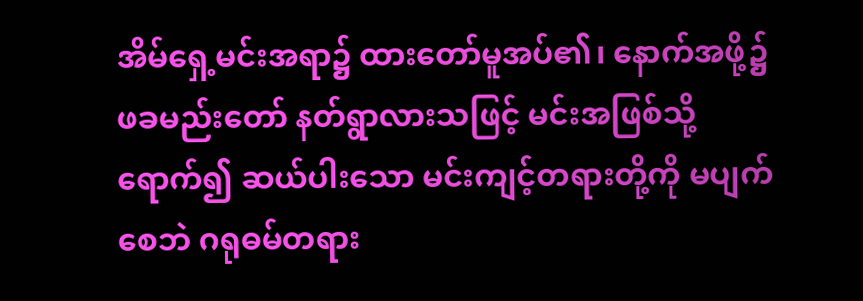အိမ်ရှေ့မင်းအရာ၌ ထားတော်မူအပ်၏၊ နောက်အဖို့၌ ဖခမည်းတော် နတ်ရွာလားသဖြင့် မင်းအဖြစ်သို့ရောက်၍ ဆယ်ပါးသော မင်းကျင့်တရားတို့ကို မပျက်စေဘဲ ဂရုဓမ်တရား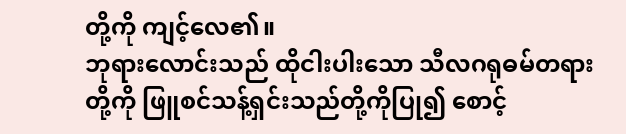တို့ကို ကျင့်လေ၏။
ဘုရားလောင်းသည် ထိုငါးပါးသော သီလဂရုဓမ်တရားတို့ကို ဖြူစင်သန့်ရှင်းသည်တို့ကိုပြု၍ စောင့်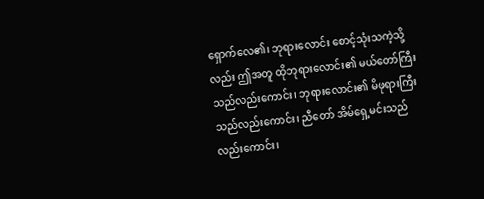ရှောက်လေ၏၊ ဘုရားလောင်း စောင့်သုံးသကဲ့သို့လည်း ဤအတူ ထိုဘုရားလောင်း၏ မယ်တော်ကြီးသည်လည်းကောင်း၊ ဘုရားလောင်း၏ မိဖုရားကြီးသည်လည်းကောင်း၊ ညီတော် အိမ်ရှေ့မင်းသည်လည်းကောင်း၊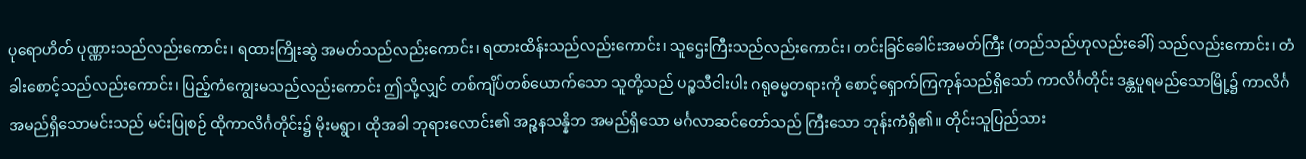ပုရောဟိတ် ပုဏ္ဏားသည်လည်းကောင်း၊ ရထားကြိုးဆွဲ အမတ်သည်လည်းကောင်း၊ ရထားထိန်းသည်လည်းကောင်း၊ သူဌေးကြီးသည်လည်းကောင်း၊ တင်းခြင်ခေါင်းအမတ်ကြီး (တည်သည်ဟုလည်းခေါ်) သည်လည်းကောင်း၊ တံခါးစောင့်သည်လည်းကောင်း၊ ပြည့်ကံကျွေးမသည်လည်းကောင်း ဤသို့လျှင် တစ်ကျိပ်တစ်ယောက်သော သူတို့သည် ပဉ္စသီငါးပါး ဂရုဓမ္မတရားကို စောင့်ရှောက်ကြကုန်သည်ရှိသော် ကာလိင်္ဂတိုင်း ဒန္တပူရမည်သောမြို့၌ ကာလိင်္ဂအမည်ရှိသောမင်းသည် မင်းပြုစဉ် ထိုကာလိင်္ဂတိုင်း၌ မိုးမရွာ၊ ထိုအခါ ဘုရားလောင်း၏ အဉ္စနသန္နိဘ အမည်ရှိသော မင်္ဂလာဆင်တော်သည် ကြီးသော ဘုန်းကံရှိ၏။ တိုင်းသူပြည်သား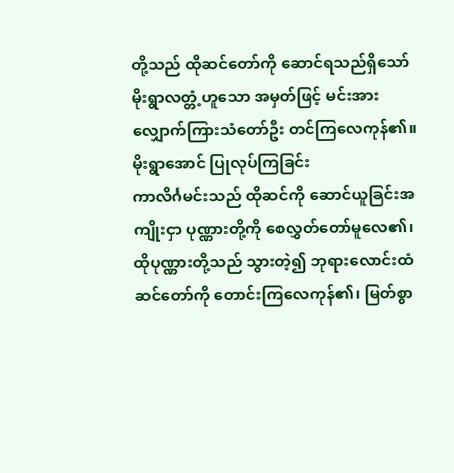တို့သည် ထိုဆင်တော်ကို ဆောင်ရသည်ရှိသော် မိုးရွာလတ္တံ့ဟူသော အမှတ်ဖြင့် မင်းအား လျှောက်ကြားသံတော်ဦး တင်ကြလေကုန်၏။
မိုးရွာအောင် ပြုလုပ်ကြခြင်း
ကာလိင်္ဂမင်းသည် ထိုဆင်ကို ဆောင်ယူခြင်းအကျိုးငှာ ပုဏ္ဏားတို့ကို စေလွှတ်တော်မူလေ၏၊ ထိုပုဏ္ဏားတို့သည် သွားတဲ့၍ ဘုရားလောင်းထံ ဆင်တော်ကို တောင်းကြလေကုန်၏၊ မြတ်စွာ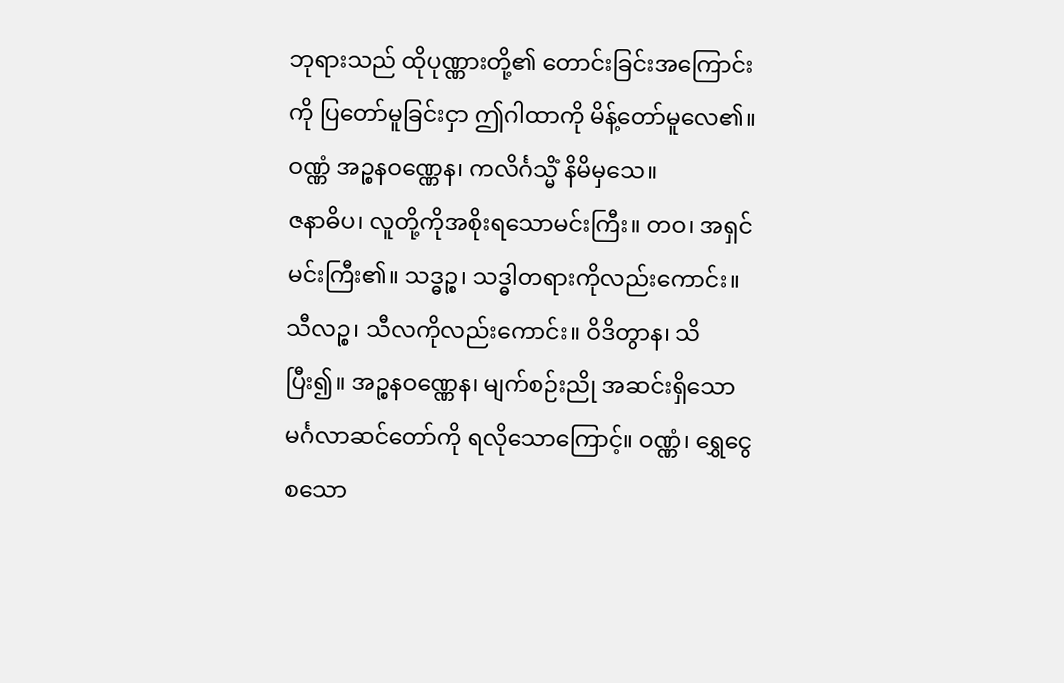ဘုရားသည် ထိုပုဏ္ဏားတို့၏ တောင်းခြင်းအကြောင်းကို ပြတော်မူခြင်းငှာ ဤဂါထာကို မိန့်တော်မူလေ၏။
ဝဏ္ဏံ အဉ္စနဝဏ္ဏေန၊ ကလိင်္ဂသ္မိံ နိမိမှသေ။
ဇနာဓိပ၊ လူတို့ကိုအစိုးရသောမင်းကြီး။ တဝ၊ အရှင်မင်းကြီး၏။ သဒ္ဓဉ္စ၊ သဒ္ဓါတရားကိုလည်းကောင်း။ သီလဉ္စ၊ သီလကိုလည်းကောင်း။ ဝိဒိတွာန၊ သိပြီး၍။ အဉ္စနဝဏ္ဏေန၊ မျက်စဉ်းညို အဆင်းရှိသော မင်္ဂလာဆင်တော်ကို ရလိုသောကြောင့်။ ဝဏ္ဏံ၊ ရွှေငွေစသော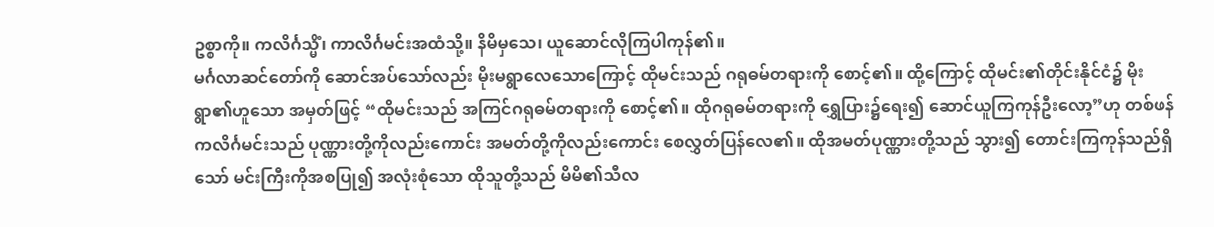ဥစ္စာကို။ ကလိင်္ဂသ္မိံ၊ ကာလိင်္ဂမင်းအထံသို့။ နိမိမှသေ၊ ယူဆောင်လိုကြပါကုန်၏။
မင်္ဂလာဆင်တော်ကို ဆောင်အပ်သော်လည်း မိုးမရွာလေသောကြောင့် ထိုမင်းသည် ဂရုဓမ်တရားကို စောင့်၏။ ထို့ကြောင့် ထိုမင်း၏တိုင်းနိုင်ငံ၌ မိုးရွာ၏ဟူသော အမှတ်ဖြင့် “ထိုမင်းသည် အကြင်ဂရုဓမ်တရားကို စောင့်၏။ ထိုဂရုဓမ်တရားကို ရွှေပြား၌ရေး၍ ဆောင်ယူကြကုန်ဦးလော့”ဟု တစ်ဖန် ကလိင်္ဂမင်းသည် ပုဏ္ဏားတို့ကိုလည်းကောင်း အမတ်တို့ကိုလည်းကောင်း စေလွှတ်ပြန်လေ၏။ ထိုအမတ်ပုဏ္ဏားတို့သည် သွား၍ တောင်းကြကုန်သည်ရှိသော် မင်းကြီးကိုအစပြု၍ အလုံးစုံသော ထိုသူတို့သည် မိမိ၏သီလ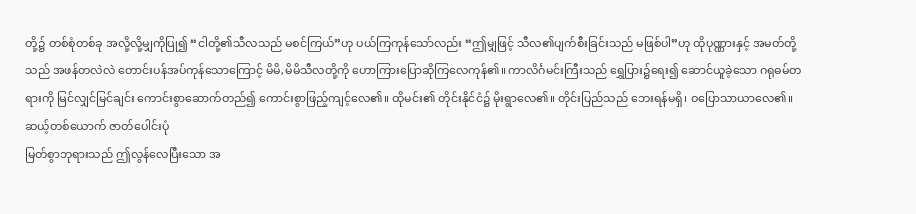တို့၌ တစ်စုံတစ်ခု အလို့လို့မျှကိုပြု၍ “ငါတို့၏သီလသည် မစင်ကြယ်”ဟု ပယ်ကြကုန်သော်လည်း “ဤမျှဖြင့် သီလ၏ပျက်စီးခြင်းသည် မဖြစ်ပါ”ဟု ထိုပုဏ္ဏားနှင့် အမတ်တို့သည် အဖန်တလဲလဲ တောင်းပန်အပ်ကုန်သောကြောင့် မိမိ,မိမိသီလတို့ကို ဟောကြားပြောဆိုကြလေကုန်၏။ ကာလိင်္ဂမင်းကြီးသည် ရွှေပြား၌ရေး၍ ဆောင်ယူခဲ့သော ဂရုဓမ်တရားကို မြင်လျှင်မြင်ချင်း ကောင်းစွာဆောက်တည်၍ ကောင်းစွာဖြည့်ကျင့်လေ၏။ ထိုမင်း၏ တိုင်းနိုင်ငံ၌ မိုးရွာလေ၏။ တိုင်းပြည်သည် ဘေးရန်မရှိ၊ ဝပြောသာယာလေ၏။
ဆယ့်တစ်ယောက် ဇာတ်ပေါင်းပုံ
မြတ်စွာဘုရားသည် ဤလွန်လေပြီးသော အ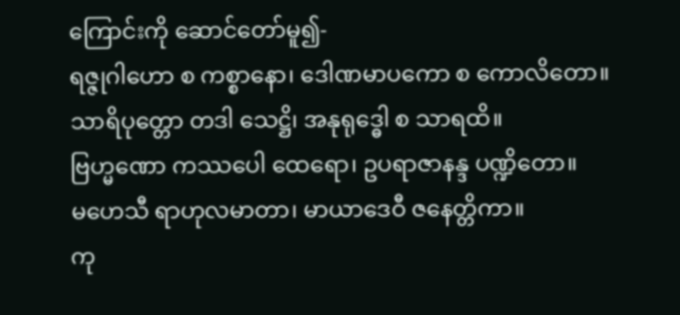ကြောင်းကို ဆောင်တော်မူ၍-
ရဇ္ဇုဂါဟော စ ကစ္စာနော၊ ဒေါဏမာပကော စ ကောလိတော။
သာရိပုတ္တော တဒါ သေဋ္ဌိ၊ အနုရုဒ္ဓေါ စ သာရထိ။
ဗြဟ္မဏော ကဿပေါ ထေရော၊ ဥပရာဇာနန္ဒ ပဏ္ဍိတော။
မဟေသီ ရာဟုလမာတာ၊ မာယာဒေဝီ ဇနေတ္တိကာ။
ကု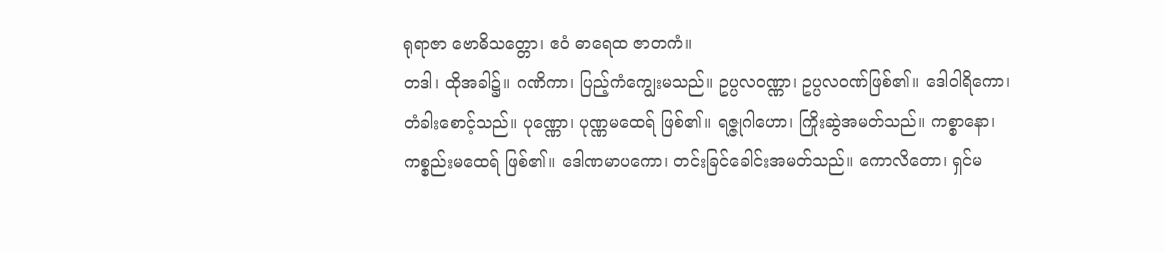ရုရာဇာ ဗောဓိသတ္တော၊ ဧဝံ ဓာရေထ ဇာတကံ။
တဒါ၊ ထိုအခါ၌။ ဂဏိကာ၊ ပြည့်ကံကျွေးမသည်။ ဥပ္ပလဝဏ္ဏာ၊ ဥပ္ပလဝဏ်ဖြစ်၏။ ဒေါဝါရိကော၊ တံခါးစောင့်သည်။ ပုဏ္ဏော၊ ပုဏ္ဏမထေရ် ဖြစ်၏။ ရဇ္ဇုဂါဟော၊ ကြိုးဆွဲအမတ်သည်။ ကစ္စာနော၊ ကစ္စည်းမထေရ် ဖြစ်၏။ ဒေါဏမာပကော၊ တင်းခြင်ခေါင်းအမတ်သည်။ ကောလိတော၊ ရှင်မ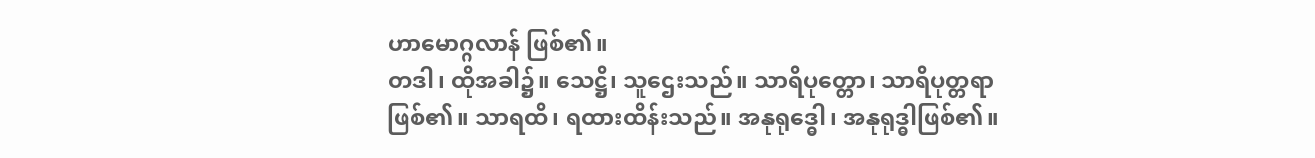ဟာမောဂ္ဂလာန် ဖြစ်၏။
တဒါ၊ ထိုအခါ၌။ သေဋ္ဌိ၊ သူဌေးသည်။ သာရိပုတ္တော၊ သာရိပုတ္တရာ ဖြစ်၏။ သာရထိ၊ ရထားထိန်းသည်။ အနုရုဒ္ဓေါ၊ အနုရုဒ္ဓါဖြစ်၏။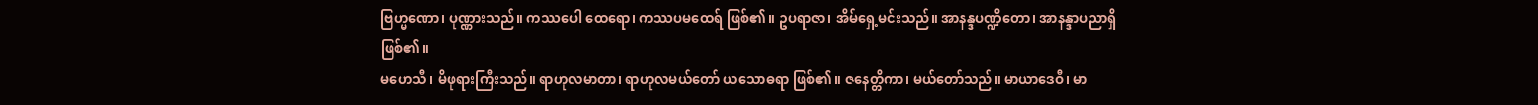ဗြဟ္မဏော၊ ပုဏ္ဏားသည်။ ကဿပေါ ထေရော၊ ကဿပမထေရ် ဖြစ်၏။ ဥပရာဇာ၊ အိမ်ရှေ့မင်းသည်။ အာနန္ဒပဏ္ဍိတော၊ အာနန္ဒာပညာရှိဖြစ်၏။
မဟေသီ၊ မိဖုရားကြီးသည်။ ရာဟုလမာတာ၊ ရာဟုလမယ်တော် ယသောဓရာ ဖြစ်၏။ ဇနေတ္တိကာ၊ မယ်တော်သည်။ မာယာဒေဝီ၊ မာ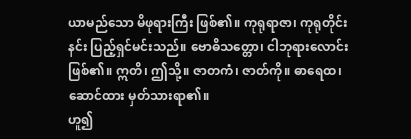ယာမည်သော မိဖုရားကြီး ဖြစ်၏။ ကုရုရာဇာ၊ ကုရုတိုင်းနင်း ပြည့်ရှင်မင်းသည်။ ဗောဓိသတ္တော၊ ငါဘုရားလောင်းဖြစ်၏။ ဣတိ၊ ဤသို့။ ဇာတကံ၊ ဇာတ်ကို။ ဓာရေထ၊ ဆောင်ထား မှတ်သားရာ၏။
ဟူ၍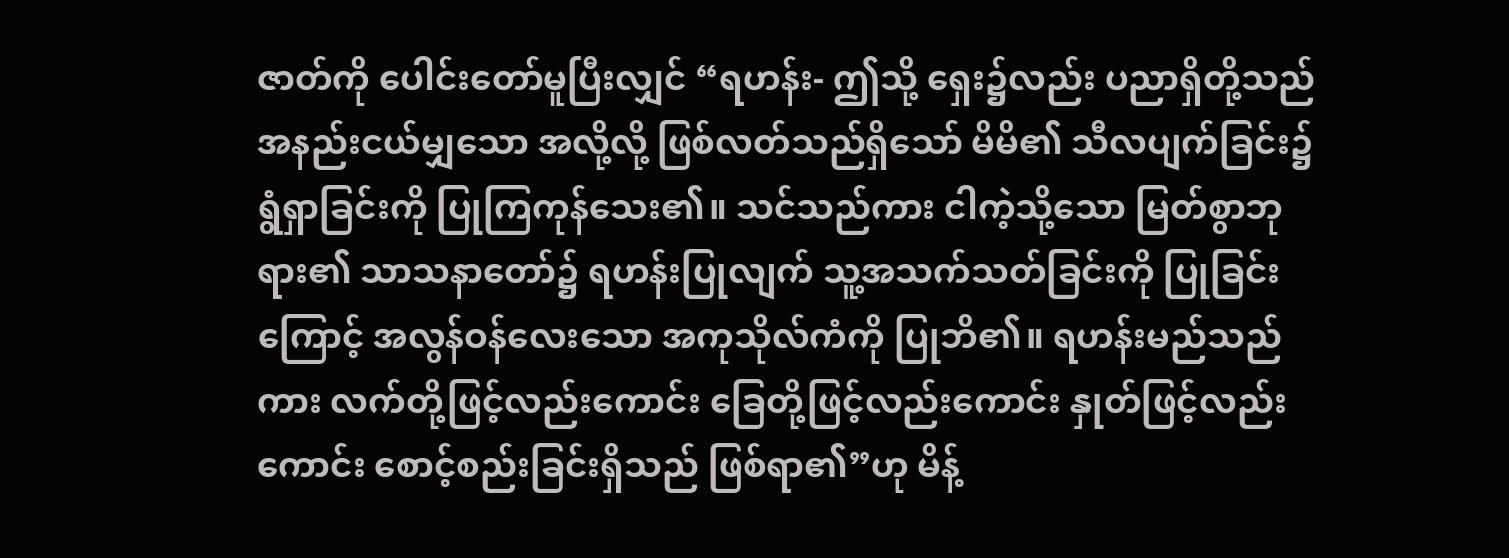ဇာတ်ကို ပေါင်းတော်မူပြီးလျှင် “ရဟန်း- ဤသို့ ရှေး၌လည်း ပညာရှိတို့သည် အနည်းငယ်မျှသော အလို့လို့ ဖြစ်လတ်သည်ရှိသော် မိမိ၏ သီလပျက်ခြင်း၌ ရွံရှာခြင်းကို ပြုကြကုန်သေး၏။ သင်သည်ကား ငါကဲ့သို့သော မြတ်စွာဘုရား၏ သာသနာတော်၌ ရဟန်းပြုလျက် သူ့အသက်သတ်ခြင်းကို ပြုခြင်းကြောင့် အလွန်ဝန်လေးသော အကုသိုလ်ကံကို ပြုဘိ၏။ ရဟန်းမည်သည်ကား လက်တို့ဖြင့်လည်းကောင်း ခြေတို့ဖြင့်လည်းကောင်း နှုတ်ဖြင့်လည်းကောင်း စောင့်စည်းခြင်းရှိသည် ဖြစ်ရာ၏”ဟု မိန့်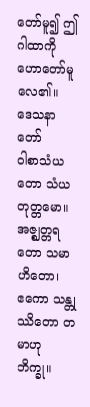တော်မူ၍ ဤဂါထာကို ဟောတော်မူလေ၏။
ဒေသနာတော်
ဝါစာသံယတော သံယတုတ္တမော။
အဇ္ဈတ္တရတော သမာဟိတော၊
ဧကော သန္တုဿိတော တမာဟု ဘိက္ခု။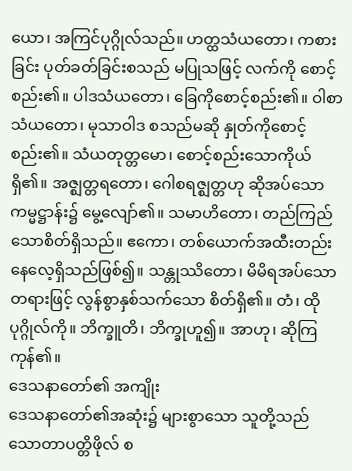ယော၊ အကြင်ပုဂ္ဂိုလ်သည်။ ဟတ္ထသံယတော၊ ကစားခြင်း ပုတ်ခတ်ခြင်းစသည် မပြုသဖြင့် လက်ကို စောင့်စည်း၏။ ပါဒသံယတော၊ ခြေကိုစောင့်စည်း၏။ ဝါစာသံယတော၊ မုသာဝါဒ စသည်မဆို နှုတ်ကိုစောင့်စည်း၏။ သံယတုတ္တမော၊ စောင့်စည်းသောကိုယ်ရှိ၏။ အဇ္ဈတ္တရတော၊ ဂေါစရဇ္ဈတ္တဟု ဆိုအပ်သော ကမ္မဋ္ဌာန်း၌ မွေ့လျော်၏။ သမာဟိတော၊ တည်ကြည်သောစိတ်ရှိသည်။ ဧကော၊ တစ်ယောက်အထီးတည်းနေလေ့ရှိသည်ဖြစ်၍။ သန္တုဿိတော၊ မိမိရအပ်သောတရားဖြင့် လွန်စွာနှစ်သက်သော စိတ်ရှိ၏။ တံ၊ ထိုပုဂ္ဂိုလ်ကို။ ဘိက္ခူတိ၊ ဘိက္ခုဟူ၍။ အာဟု၊ ဆိုကြကုန်၏။
ဒေသနာတော်၏ အကျိုး
ဒေသနာတော်၏အဆုံး၌ များစွာသော သူတို့သည် သောတာပတ္တိဖိုလ် စ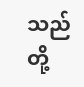သည်တို့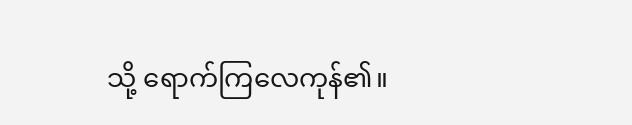သို့ ရောက်ကြလေကုန်၏။